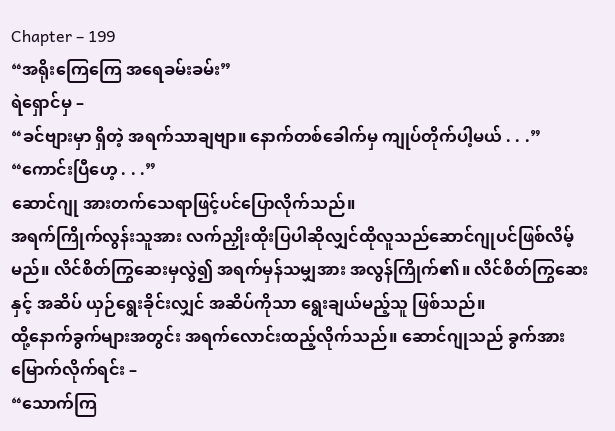Chapter – 199
“အရိုးကြေကြေ အရေခမ်းခမ်း”
ရဲရှောင်မှ –
“ခင်ဗျားမှာ ရှိတဲ့ အရက်သာချဗျာ။ နောက်တစ်ခေါက်မှ ကျုပ်တိုက်ပါ့မယ် . . .”
“ကောင်းပြီဟေ့ . . .”
ဆောင်ဂျု အားတက်သေရာဖြင့်ပင်ပြောလိုက်သည်။
အရက်ကြိုက်လွန်းသူအား လက်ညှိုးထိုးပြပါဆိုလျှင်ထိုလူသည်ဆောင်ဂျုပင်ဖြစ်လိမ့်မည်။ လိင်စိတ်ကြွဆေးမှလွဲ၍ အရက်မှန်သမျှအား အလွန်ကြိုက်၏။ လိင်စိတ်ကြွဆေးနှင့် အဆိပ် ယှဉ်ရွေးခိုင်းလျှင် အဆိပ်ကိုသာ ရွေးချယ်မည့်သူ ဖြစ်သည်။
ထို့နောက်ခွက်များအတွင်း အရက်လောင်းထည့်လိုက်သည်။ ဆောင်ဂျုသည် ခွက်အား မြောက်လိုက်ရင်း –
“သောက်ကြ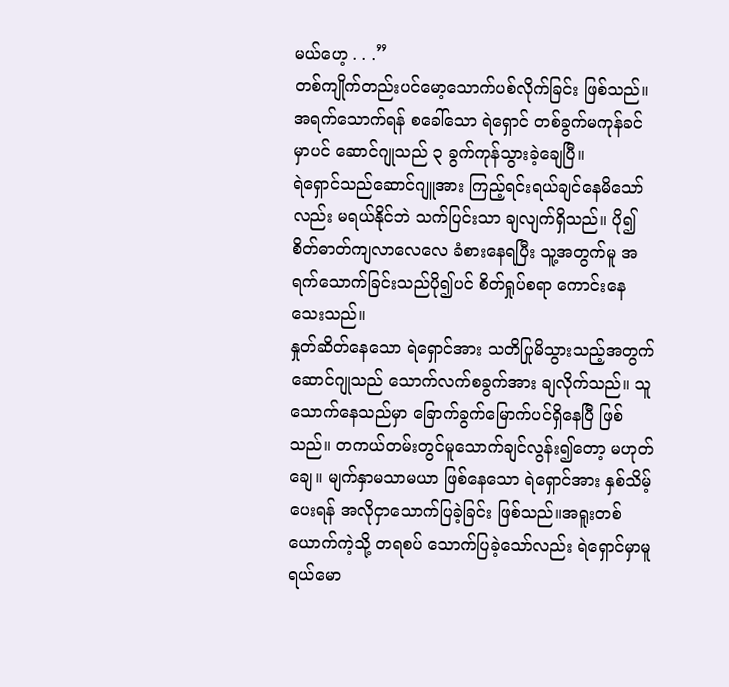မယ်ဟေ့ . . .”
တစ်ကျိုက်တည်းပင်မော့သောက်ပစ်လိုက်ခြင်း ဖြစ်သည်။
အရက်သောက်ရန် စခေါ်သော ရဲရှောင် တစ်ခွက်မကုန်ခင်မှာပင် ဆောင်ဂျုသည် ၃ ခွက်ကုန်သွားခဲ့ချေပြီ။
ရဲရှောင်သည်ဆောင်ဂျူအား ကြည့်ရင်းရယ်ချင်နေမိသော်လည်း မရယ်နိုင်ဘဲ သက်ပြင်းသာ ချလျက်ရှိသည်။ ပို၍ စိတ်ဓာတ်ကျလာလေလေ ခံစားနေရပြီး သူ့အတွက်မူ အရက်သောက်ခြင်းသည်ပို၍ပင် စိတ်ရှုပ်စရာ ကောင်းနေသေးသည်။
နှုတ်ဆိတ်နေသော ရဲရှောင်အား သတိပြုမိသွားသည့်အတွက်ဆောင်ဂျုသည် သောက်လက်စခွက်အား ချလိုက်သည်။ သူသောက်နေသည်မှာ ခြောက်ခွက်မြောက်ပင်ရှိနေပြီ ဖြစ်သည်။ တကယ်တမ်းတွင်မူသောက်ချင်လွန်း၍တော့ မဟုတ်ချေ။ မျက်နှာမသာမယာ ဖြစ်နေသော ရဲရှောင်အား နှစ်သိမ့်ပေးရန် အလိုငှာသောက်ပြခဲ့ခြင်း ဖြစ်သည်။အရူးတစ်ယောက်ကဲ့သို့ တရစပ် သောက်ပြခဲ့သော်လည်း ရဲရှောင်မှာမူ ရယ်မော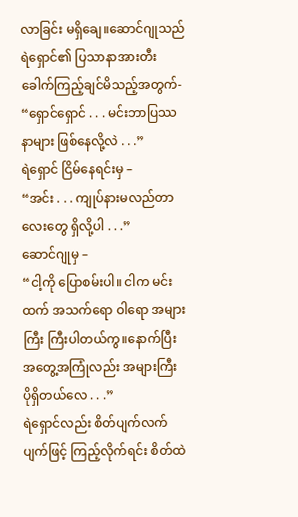လာခြင်း မရှိချေ။ဆောင်ဂျုသည်ရဲရှောင်၏ ပြသာနာအားတီးခေါက်ကြည့်ချင်မိသည့်အတွက်-
“ရှောင်ရှောင် . . . မင်းဘာပြဿနာများ ဖြစ်နေလို့လဲ . . .”
ရဲရှောင် ငြိမ်နေရင်းမှ –
“အင်း . . . ကျုပ်နားမလည်တာလေးတွေ ရှိလို့ပါ . . .”
ဆောင်ဂျုမှ –
“ငါ့ကို ပြောစမ်းပါ။ ငါက မင်းထက် အသက်ရော ဝါရော အများကြီး ကြီးပါတယ်ကွ။နောက်ပြီး အတွေ့အကြုံလည်း အများကြီး ပိုရှိတယ်လေ . . .”
ရဲရှောင်လည်း စိတ်ပျက်လက်ပျက်ဖြင့် ကြည့်လိုက်ရင်း စိတ်ထဲ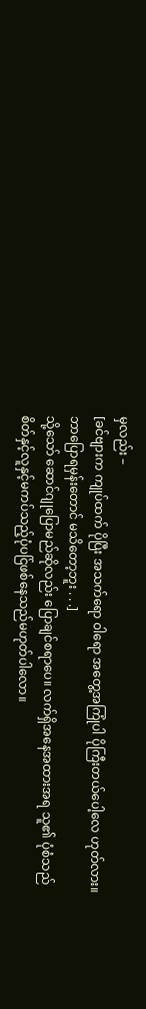မှလည်း –
[ခင်ဗျားက ကျုပ်ထက် ပိုပြီး အသက်ရော ဝါရော အတွေ့အကြုံပါ ပိုကြီးတယ်ပေါ့လေ ဟုတ်လား။ ဘာပြောရမှန်းတောင် မသိတော့ဘူး . . .]
သို့သော် ဆောင်ဂျုပြောမည်ဆိုလည်း ပြောချင်စရာပေ။ လက်ရှိအနေအထားအရ သူ၏ ပုံစံသည်စိတ်နှင့်လူနှင့်မကပ်သည့်ပုံပင်ြဖစ်နေသည်မဟုတ်ပါလော။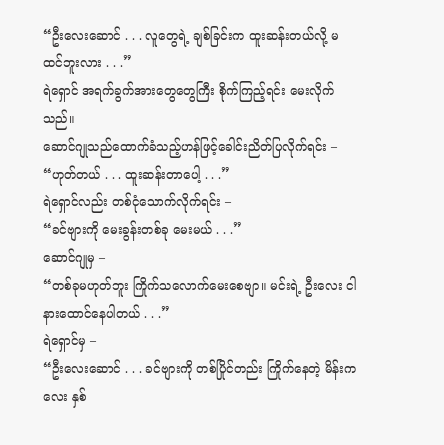“ဦးလေးဆောင် . . . လူတွေရဲ့ ချစ်ခြင်းက ထူးဆန်းတယ်လို့ မထင်ဘူးလား . . .”
ရဲရှောင် အရက်ခွက်အားတွေတွေကြီး စိုက်ကြည့်ရင်း မေးလိုက်သည်။
ဆောင်ဂျုသည်ထောက်ခံသည့်ဟန်ဖြင့်ခေါင်းညိတ်ပြလိုက်ရင်း –
“ဟုတ်တယ် . . . ထူးဆန်းတာပေါ့ . . .”
ရဲရှောင်လည်း တစ်ငုံသောက်လိုက်ရင်း –
“ခင်ဗျားကို မေးခွန်းတစ်ခု မေးမယ် . . .”
ဆောင်ဂျုမှ –
“တစ်ခုမဟုတ်ဘူး ကြိုက်သလောက်မေးစေဗျာ။ မင်းရဲ့ ဦးလေး ငါ နားထောင်နေပါတယ် . . .”
ရဲရှောင်မှ –
“ဦးလေးဆောင် . . . ခင်ဗျားကို တစ်ပြိုင်တည်း ကြိုက်နေတဲ့ မိန်းကလေး နှစ်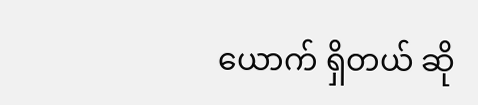ယောက် ရှိတယ် ဆို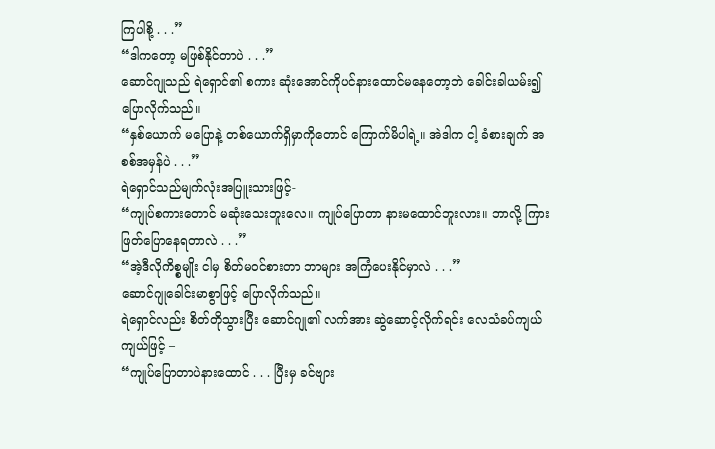ကြပါစို့ . . .”
“ဒါကတော့ မဖြစ်နိုင်တာပဲ . . .”
ဆောင်ဂျုသည် ရဲရှောင်၏ စကား ဆုံးအောင်ကိုပင်နားထောင်မနေတော့ဘဲ ခေါင်းခါယမ်း၍ ပြောလိုက်သည်။
“နှစ်ယောက် မပြောနဲ့ တစ်ယောက်ရှိမှာကိုတောင် ကြောက်မိပါရဲ့။ အဲဒါက ငါ့ ခံစားချက် အစစ်အမှန်ပဲ . . .”
ရဲရှောင်သည်မျက်လုံးအပြူးသားဖြင့်-
“ကျုပ်စကားတောင် မဆုံးသေးဘူးလေ။ ကျုပ်ပြောတာ နားမထောင်ဘူးလား။ ဘာလို့ ကြားဖြတ်ပြောနေရတာလဲ . . .”
“အဲ့ဒီလိုကိစ္စမျိုး ငါမှ စိတ်မဝင်စားတာ ဘာများ အကြံပေးနိုင်မှာလဲ . . .”
ဆောင်ဂျုခေါင်းမာစွာဖြင့် ပြောလိုက်သည်။
ရဲရှောင်လည်း စိတ်တိုသွားပြီး ဆောင်ဂျု၏ လက်အား ဆွဲဆောင့်လိုက်ရင်း လေသံခပ်ကျယ်ကျယ်ဖြင့် –
“ကျုပ်ပြောတာပဲနားထောင် . . . ပြီးမှ ခင်ဗျား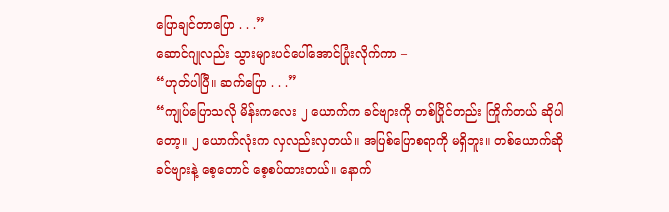ပြောချင်တာပြော . . .”
ဆောင်ဂျုလည်း သွားများပင်ပေါ်အောင်ပြုံးလိုက်ကာ –
“ဟုတ်ပါပြီ။ ဆက်ပြော . . .”
“ကျုပ်ပြောသလို မိန်းကလေး ၂ ယောက်က ခင်ဗျားကို တစ်ပြိုင်တည်း ကြိုက်တယ် ဆိုပါတော့။ ၂ ယောက်လုံးက လှလည်းလှတယ်။ အပြစ်ပြောစရာကို မရှိဘူး။ တစ်ယောက်ဆို ခင်ဗျားနဲ့ စေ့တောင် စေ့စပ်ထားတယ်။ နောက်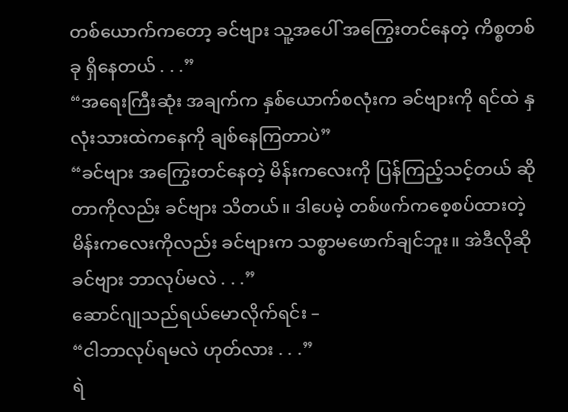တစ်ယောက်ကတော့ ခင်ဗျား သူ့အပေါ် အကြွေးတင်နေတဲ့ ကိစ္စတစ်ခု ရှိနေတယ် . . .”
“အရေးကြီးဆုံး အချက်က နှစ်ယောက်စလုံးက ခင်ဗျားကို ရင်ထဲ နှလုံးသားထဲကနေကို ချစ်နေကြတာပဲ”
“ခင်ဗျား အကြွေးတင်နေတဲ့ မိန်းကလေးကို ပြန်ကြည့်သင့်တယ် ဆိုတာကိုလည်း ခင်ဗျား သိတယ်။ ဒါပေမဲ့ တစ်ဖက်ကစေ့စပ်ထားတဲ့ မိန်းကလေးကိုလည်း ခင်ဗျားက သစ္စာမဖောက်ချင်ဘူး။ အဲဒီလိုဆို ခင်ဗျား ဘာလုပ်မလဲ . . .”
ဆောင်ဂျုသည်ရယ်မောလိုက်ရင်း –
“ငါဘာလုပ်ရမလဲ ဟုတ်လား . . .”
ရဲ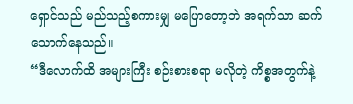ရှောင်သည် မည်သည့်စကားမျှ မပြောတော့ဘဲ အရက်သာ ဆက်သောက်နေသည်။
“ဒီလောက်ထိ အများကြီး စဉ်းစားစရာ မလိုတဲ့ ကိစ္စအတွက်နဲ့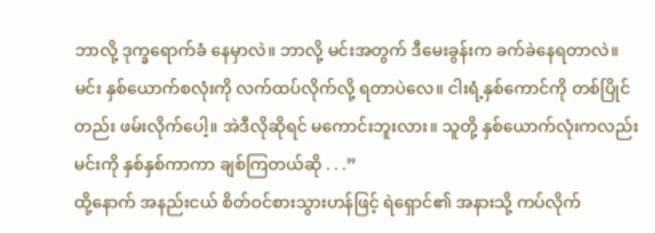ဘာလို့ ဒုက္ခရောက်ခံ နေမှာလဲ။ ဘာလို့ မင်းအတွက် ဒီမေးခွန်းက ခက်ခဲနေရတာလဲ။ မင်း နှစ်ယောက်စလုံးကို လက်ထပ်လိုက်လို့ ရတာပဲလေ။ ငါးရံ့နှစ်ကောင်ကို တစ်ပြိုင်တည်း ဖမ်းလိုက်ပေါ့။ အဲဒီလိုဆိုရင် မကောင်းဘူးလား။ သူတို့ နှစ်ယောက်လုံးကလည်း မင်းကို နှစ်နှစ်ကာကာ ချစ်ကြတယ်ဆို . . .”
ထို့နောက် အနည်းငယ် စိတ်ဝင်စားသွားဟန်ဖြင့် ရဲရှောင်၏ အနားသို့ ကပ်လိုက်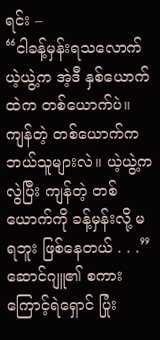ရင်း –
“ငါခန့်မှန်းရသလောက် ယဲ့ယွဲ့က အဲ့ဒီ နှစ်ယောက်ထဲက တစ်ယောက်ပဲ။ ကျန်တဲ့ တစ်ယောက်က ဘယ်သူများလဲ။ ယဲ့ယွဲ့ကလွဲပြီး ကျန်တဲ့ တစ်ယောက်ကို ခန့်မှန်းလို့ မရဘူး ဖြစ်နေတယ် . . .”
ဆောင်ဂျူ၏ စကားကြောင့်ရဲရှောင် ပြုံး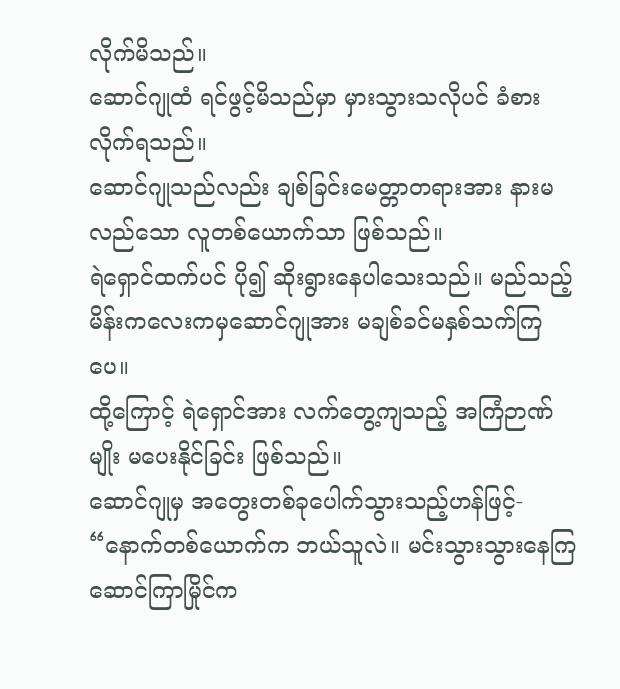လိုက်မိသည်။
ဆောင်ဂျုထံ ရင်ဖွင့်မိသည်မှာ မှားသွားသလိုပင် ခံစားလိုက်ရသည်။
ဆောင်ဂျုသည်လည်း ချစ်ခြင်းမေတ္တာတရားအား နားမလည်သော လူတစ်ယောက်သာ ဖြစ်သည်။
ရဲရှောင်ထက်ပင် ပို၍ ဆိုးရွားနေပါသေးသည်။ မည်သည့်မိန်းကလေးကမှဆောင်ဂျုအား မချစ်ခင်မနှစ်သက်ကြပေ။
ထို့ကြောင့် ရဲရှောင်အား လက်တွေ့ကျသည့် အကြံဉာဏ်မျိုး မပေးနိုင်ခြင်း ဖြစ်သည်။
ဆောင်ဂျုမှ အတွေးတစ်ခုပေါက်သွားသည့်ဟန်ဖြင့်-
“နောက်တစ်ယောက်က ဘယ်သူလဲ။ မင်းသွားသွားနေကြ ဆောင်ကြာမြိုင်က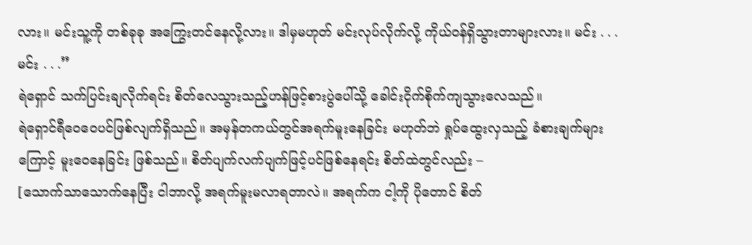လား။ မင်းသူ့ကို တစ်ခုခု အကြွေးတင်နေလို့လား။ ဒါမှမဟုတ် မင်းလုပ်လိုက်လို့ ကိုယ်ဝန်ရှိသွားတာများလား။ မင်း . . . မင်း . . .”
ရဲရှောင် သက်ပြင်းချလိုက်ရင်း စိတ်လေသွားသည့်ဟန်ဖြင့်စားပွဲပေါ်သို့ ခေါင်းငိုက်စိုက်ကျသွားလေသည်။
ရဲရှောင်ရီဝေဝေပင်ဖြစ်လျက်ရှိသည်။ အမှန်တကယ်တွင်အရက်မူးနေခြင်း မဟုတ်ဘဲ ရှုပ်ထွေးလှသည့် ခံစားချက်များကြောင့် မူးဝေနေခြင်း ဖြစ်သည်။ စိတ်ပျက်လက်ပျက်ဖြင့်ပင်ဖြစ်နေရင်း စိတ်ထဲတွင်လည်း –
[သောက်သာသောက်နေပြီး ငါဘာလို့ အရက်မူးမလာရတာလဲ။ အရက်က ငါ့ကို ပိုတောင် စိတ်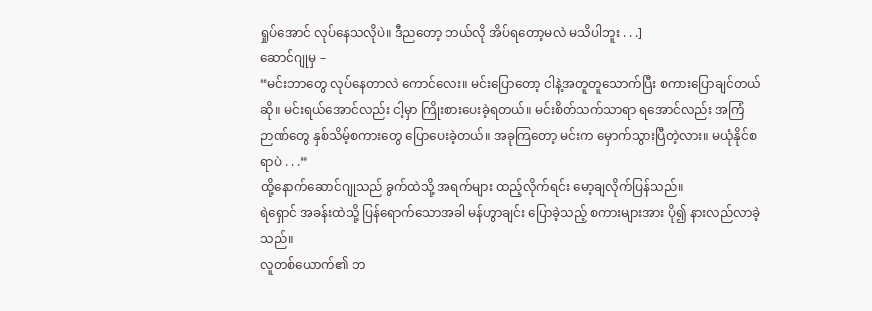ရှုပ်အောင် လုပ်နေသလိုပဲ။ ဒီညတော့ ဘယ်လို အိပ်ရတော့မလဲ မသိပါဘူး . . .]
ဆောင်ဂျုမှ –
“မင်းဘာတွေ လုပ်နေတာလဲ ကောင်လေး။ မင်းပြောတော့ ငါနဲ့အတူတူသောက်ပြီး စကားပြောချင်တယ်ဆို။ မင်းရယ်အောင်လည်း ငါ့မှာ ကြိုးစားပေးခဲ့ရတယ်။ မင်းစိတ်သက်သာရာ ရအောင်လည်း အကြံဉာဏ်တွေ နှစ်သိမ့်စကားတွေ ပြောပေးခဲ့တယ်။ အခုကြတော့ မင်းက မှောက်သွားပြီတဲ့လား။ မယုံနိုင်စရာပဲ . . .”
ထို့နောက်ဆောင်ဂျုသည် ခွက်ထဲသို့ အရက်များ ထည့်လိုက်ရင်း မော့ချလိုက်ပြန်သည်။
ရဲရှောင် အခန်းထဲသို့ ပြန်ရောက်သောအခါ မန်ဟွာချင်း ပြောခဲ့သည့် စကားများအား ပို၍ နားလည်လာခဲ့ သည်။
လူတစ်ယောက်၏ ဘ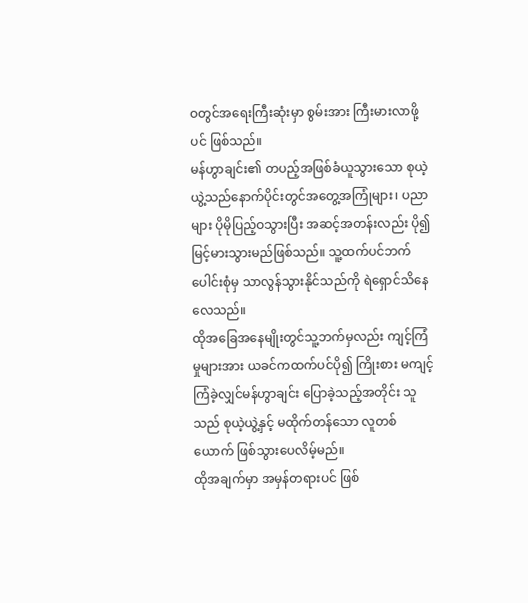ဝတွင်အရေးကြီးဆုံးမှာ စွမ်းအား ကြီးမားလာဖို့ပင် ဖြစ်သည်။
မန်ဟွာချင်း၏ တပည့်အဖြစ်ခံယူသွားသော စုယဲ့ယွဲ့သည်နောက်ပိုင်းတွင်အတွေ့အကြုံများ၊ ပညာများ ပိုမိုပြည့်ဝသွားပြီး အဆင့်အတန်းလည်း ပို၍ မြင့်မားသွားမည်ဖြစ်သည်။ သူ့ထက်ပင်ဘက်ပေါင်းစုံမှ သာလွန်သွားနိုင်သည်ကို ရဲရှောင်သိနေလေသည်။
ထိုအခြေအနေမျိုးတွင်သူ့ဘက်မှလည်း ကျင့်ကြံမှုများအား ယခင်ကထက်ပင်ပို၍ ကြိုးစား မကျင့်ကြံခဲ့လျှင်မန်ဟွာချင်း ပြောခဲ့သည့်အတိုင်း သူသည် စုယဲ့ယွဲ့နှင့် မထိုက်တန်သော လူတစ်ယောက် ဖြစ်သွားပေလိမ့်မည်။
ထိုအချက်မှာ အမှန်တရားပင် ဖြစ်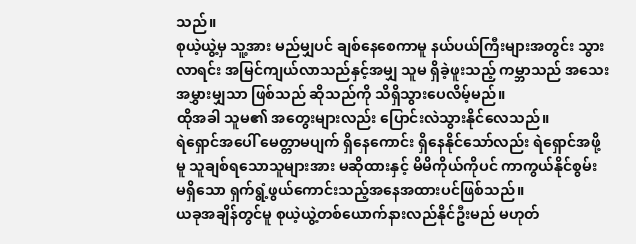သည်။
စုယဲ့ယွဲ့မှ သူ့အား မည်မျှပင် ချစ်နေစေကာမူ နယ်ပယ်ကြီးများအတွင်း သွားလာရင်း အမြင်ကျယ်လာသည်နှင့်အမျှ သူမ ရှိခဲ့ဖူးသည့် ကမ္ဘာသည် အသေးအမွှားမျှသာ ဖြစ်သည် ဆိုသည်ကို သိရှိသွားပေလိမ့်မည်။
ထိုအခါ သူမ၏ အတွေးများလည်း ပြောင်းလဲသွားနိုင်လေသည်။
ရဲရှောင်အပေါ် မေတ္တာမပျက် ရှိနေကောင်း ရှိနေနိုင်သော်လည်း ရဲရှောင်အဖို့မူ သူချစ်ရသောသူများအား မဆိုထားနှင့် မိမိကိုယ်ကိုပင် ကာကွယ်နိုင်စွမ်း မရှိသော ရှက်ရွံ့ဖွယ်ကောင်းသည့်အနေအထားပင်ဖြစ်သည်။
ယခုအချိန်တွင်မူ စုယဲ့ယွဲ့တစ်ယောက်နားလည်နိုင်ဦးမည် မဟုတ်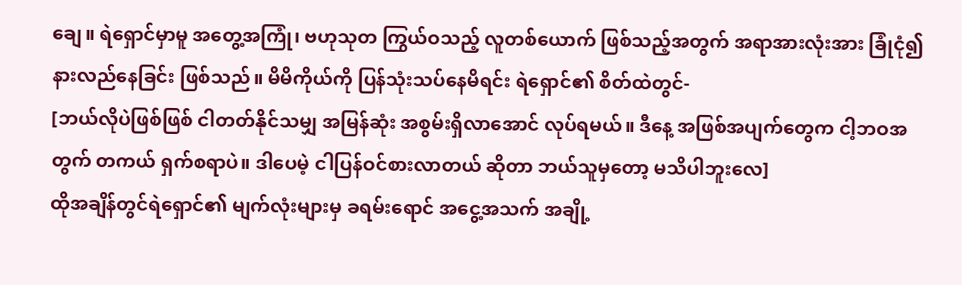ချေ။ ရဲရှောင်မှာမူ အတွေ့အကြုံ၊ ဗဟုသုတ ကြွယ်ဝသည့် လူတစ်ယောက် ဖြစ်သည့်အတွက် အရာအားလုံးအား ခြုံငုံ၍ နားလည်နေခြင်း ဖြစ်သည်။ မိမိကိုယ်ကို ပြန်သုံးသပ်နေမိရင်း ရဲရှောင်၏ စိတ်ထဲတွင်-
[ဘယ်လိုပဲဖြစ်ဖြစ် ငါတတ်နိုင်သမျှ အမြန်ဆုံး အစွမ်းရှိလာအောင် လုပ်ရမယ်။ ဒီနေ့ အဖြစ်အပျက်တွေက ငါ့ဘဝအတွက် တကယ် ရှက်စရာပဲ။ ဒါပေမဲ့ ငါပြန်ဝင်စားလာတယ် ဆိုတာ ဘယ်သူမှတော့ မသိပါဘူးလေ]
ထိုအချိန်တွင်ရဲရှောင်၏ မျက်လုံးများမှ ခရမ်းရောင် အငွေ့အသက် အချို့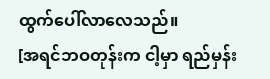ထွက်ပေါ်လာလေသည်။
[အရင်ဘဝတုန်းက ငါ့မှာ ရည်မှန်း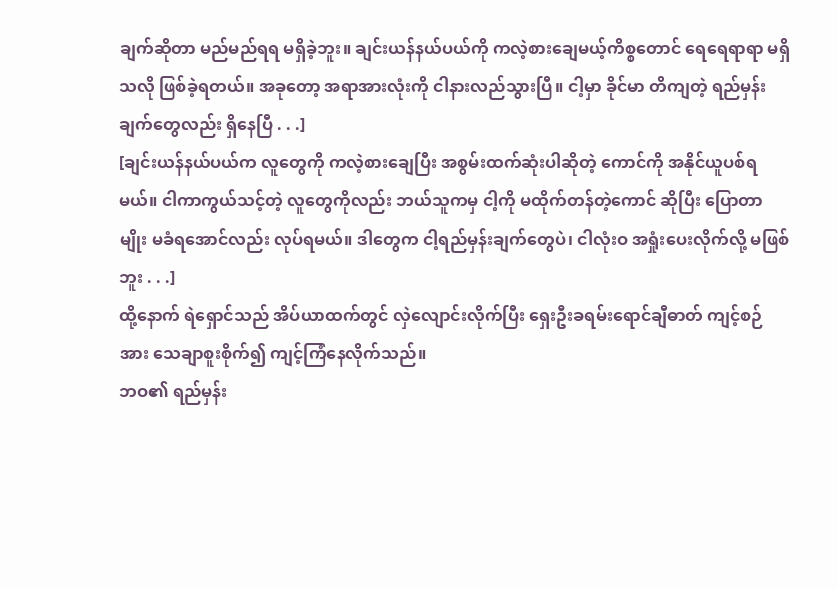ချက်ဆိုတာ မည်မည်ရရ မရှိခဲ့ဘူး။ ချင်းယန်နယ်ပယ်ကို ကလဲ့စားချေမယ့်ကိစ္စတောင် ရေရေရာရာ မရှိသလို ဖြစ်ခဲ့ရတယ်။ အခုတော့ အရာအားလုံးကို ငါနားလည်သွားပြီ။ ငါ့မှာ ခိုင်မာ တိကျတဲ့ ရည်မှန်းချက်တွေလည်း ရှိနေပြီ . . .]
[ချင်းယန်နယ်ပယ်က လူတွေကို ကလဲ့စားချေပြီး အစွမ်းထက်ဆုံးပါဆိုတဲ့ ကောင်ကို အနိုင်ယူပစ်ရမယ်။ ငါကာကွယ်သင့်တဲ့ လူတွေကိုလည်း ဘယ်သူကမှ ငါ့ကို မထိုက်တန်တဲ့ကောင် ဆိုပြီး ပြောတာမျိုး မခံရအောင်လည်း လုပ်ရမယ်။ ဒါတွေက ငါ့ရည်မှန်းချက်တွေပဲ၊ ငါလုံးဝ အရှုံးပေးလိုက်လို့ မဖြစ်ဘူး . . .]
ထို့နောက် ရဲရှောင်သည် အိပ်ယာထက်တွင် လှဲလျောင်းလိုက်ပြီး ရှေးဦးခရမ်းရောင်ချီဓာတ် ကျင့်စဉ်အား သေချာစူးစိုက်၍ ကျင့်ကြံနေလိုက်သည်။
ဘဝ၏ ရည်မှန်း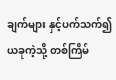ချက်များ နှင့်ပက်သက်၍ ယခုကဲ့သို့ တစ်ကြိမ်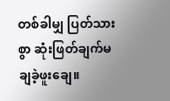တစ်ခါမျှ ပြတ်သားစွာ ဆုံးဖြတ်ချက်မချခဲ့ဖူးချေ။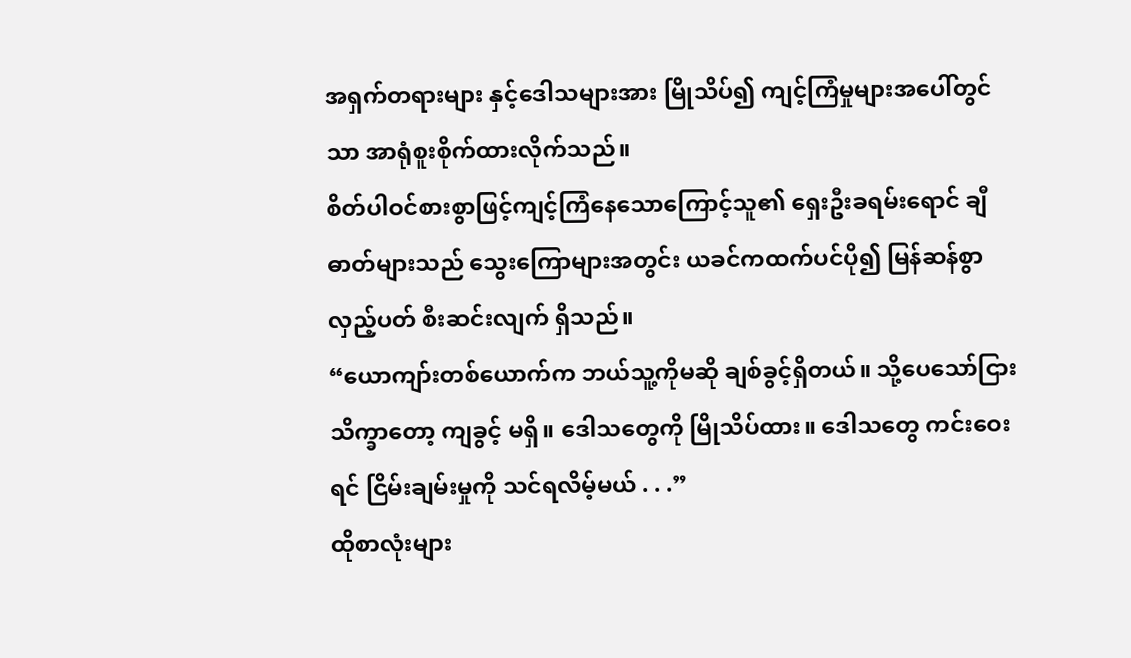အရှက်တရားများ နှင့်ဒေါသများအား မြိုသိပ်၍ ကျင့်ကြံမှုများအပေါ်တွင်သာ အာရုံစူးစိုက်ထားလိုက်သည်။
စိတ်ပါဝင်စားစွာဖြင့်ကျင့်ကြံနေသောကြောင့်သူ၏ ရှေးဦးခရမ်းရောင် ချီဓာတ်များသည် သွေးကြောများအတွင်း ယခင်ကထက်ပင်ပို၍ မြန်ဆန်စွာလှည့်ပတ် စီးဆင်းလျက် ရှိသည်။
“ယောကျာ်းတစ်ယောက်က ဘယ်သူ့ကိုမဆို ချစ်ခွင့်ရှိတယ်။ သို့ပေသော်ငြား သိက္ခာတော့ ကျခွင့် မရှိ။ ဒေါသတွေကို မြိုသိပ်ထား။ ဒေါသတွေ ကင်းဝေးရင် ငြိမ်းချမ်းမှုကို သင်ရလိမ့်မယ် . . .”
ထိုစာလုံးများ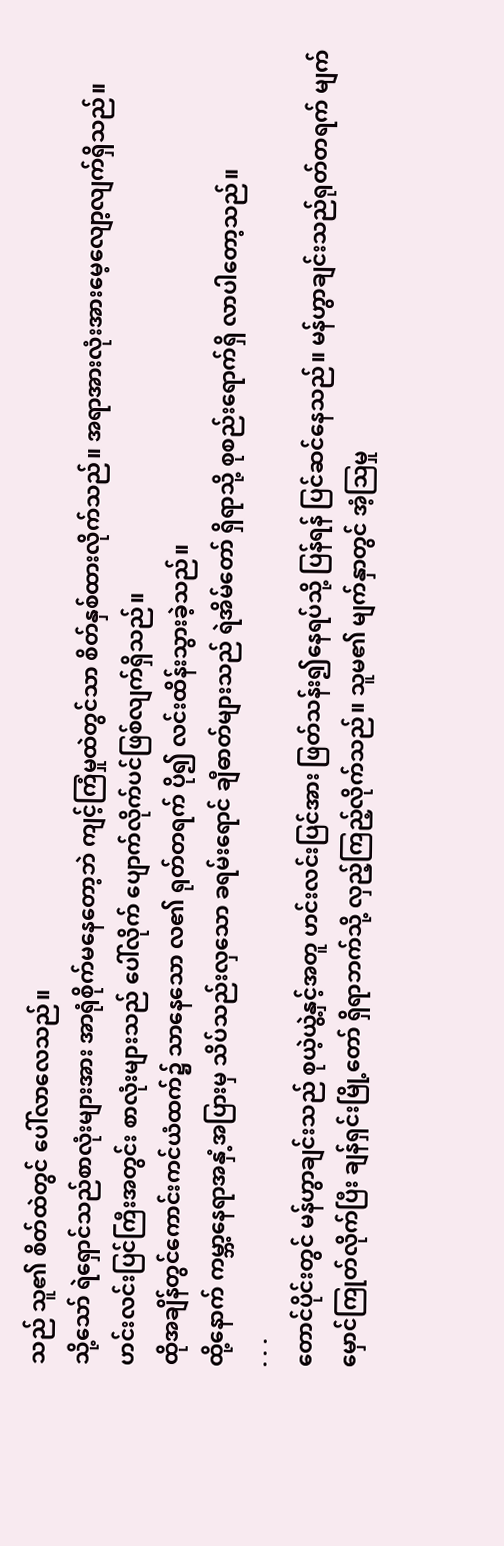သည် သူ၏ စိတ်ထဲတွင် ပေါ်လာလေသည်။
သို့သော် ရဲရှောင်သည်စာလုံးများအား အာရုံစိုက်မနေတော့ဘဲ ကျင့်ကြံမှုထဲတွင်သာ စိတ်နှစ်ထားလိုက်သည်။ အရာအားလုံးအားမေ့လျော့လျက်ရှိသည်။
ဟင်းလင်းပြင်ကြီးအတွင်း စာလုံးများသည် ပေါ်လိုက် ပျောက်လိုက်ပင်ဖြစ်လျက်ရှိသည်။
ထိုအချိန်တွင်ကောင်းကင်ယံထက်၌ သာနေသော လ၏ ရုတ်တရက် ပို၍ လင်းထိန်းသွားခဲ့သည်။
ထို့နောက် ကမ္ဘာ့နေရာအနှံ့အပြားမှ သိပ်သည်းလှသော ခရမ်းရောင် ချီဓာတ်များသည် ရဲအိမ်တော် ရှိရာသို့ စုစည်းရောက်ရှိ လာပါတော့သည်။
. . .
တောင်ပိုင်းတွင် မန်ဟွာချင်းသည် စုယဲ့ယွဲ့နှင့်အတူ ဟင်းလင်းပြင်အား ဖြတ်သန်း၍နေရပ်သို့ ပြန်ရန် ပြင်ဆင်နေသည်။ မန်ဟွာချင်းသည်ရုတ်တရက် မျက်မှောင်ကြုတ်လိုက်ပြီး ချန်ရှင်းမြို့တော် ရှိရာဘက်သို့ လှည့်ကြည့်လိုက်သည်။ သူမ၏ မျက်နှာတွင် အံ့ဩမှု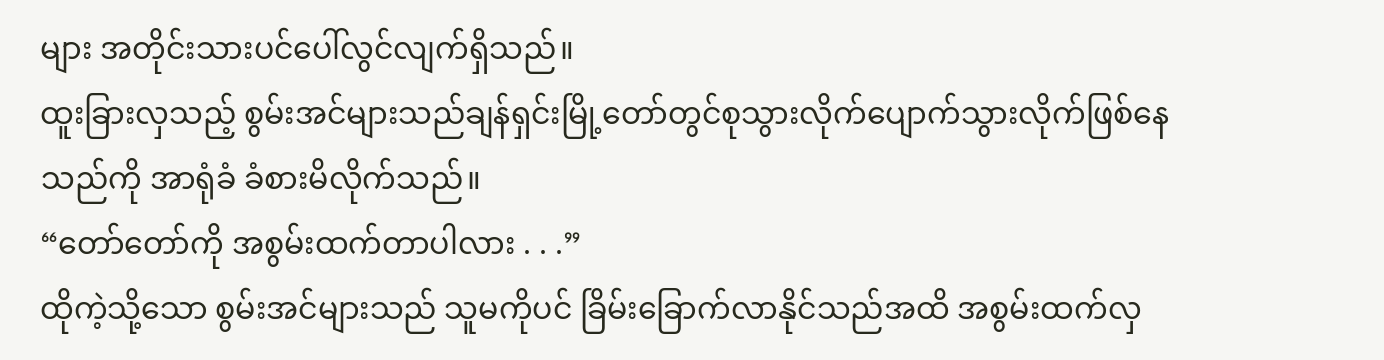များ အတိုင်းသားပင်ပေါ်လွင်လျက်ရှိသည်။
ထူးခြားလှသည့် စွမ်းအင်များသည်ချန်ရှင်းမြို့တော်တွင်စုသွားလိုက်ပျောက်သွားလိုက်ဖြစ်နေသည်ကို အာရုံခံ ခံစားမိလိုက်သည်။
“တော်တော်ကို အစွမ်းထက်တာပါလား . . .”
ထိုကဲ့သို့သော စွမ်းအင်များသည် သူမကိုပင် ခြိမ်းခြောက်လာနိုင်သည်အထိ အစွမ်းထက်လှ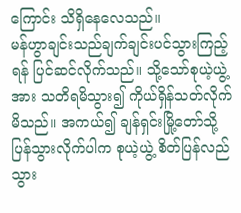ကြောင်း သိရှိနေလေသည်။
မန်ဟွာချင်းသည်ချက်ချင်းပင်သွားကြည့်ရန် ပြင်ဆင်လိုက်သည်။ သို့သော်စုယဲ့ယွဲ့အား သတိရမိသွား၍ ကိုယ်ရှိန်သတ်လိုက်မိသည်။ အကယ်၍ ချန်ရှင်းမြို့တော်သို့ ပြန်သွားလိုက်ပါက စုယဲ့ယွဲ့ စိတ်ပြန်လည်သွား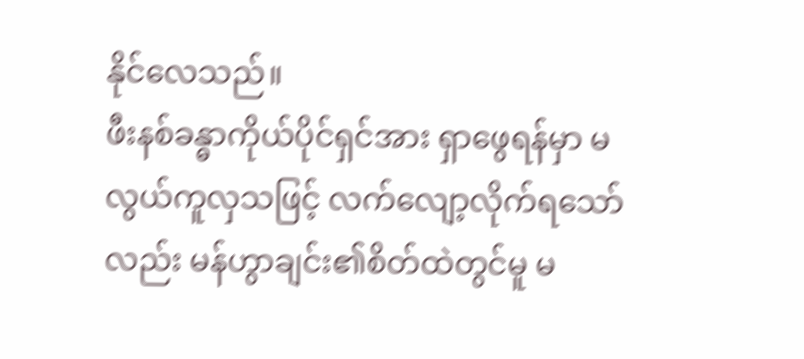နိုင်လေသည်။
ဖီးနစ်ခန္ဓာကိုယ်ပိုင်ရှင်အား ရှာဖွေရန်မှာ မလွယ်ကူလှသဖြင့် လက်လျော့လိုက်ရသော်လည်း မန်ဟွာချင်း၏စိတ်ထဲတွင်မူ မ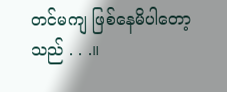တင်မကျ ဖြစ်နေမိပါတော့သည် . . .။